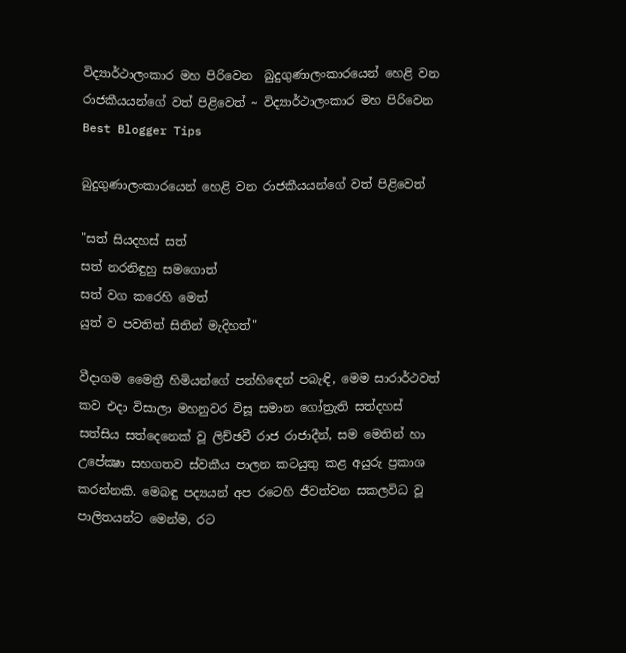විද්‍යාර්ථාලංකාර මහ පිරිවෙන ‍‍ බුදුගුණාලංකාරයෙන් හෙළි වන රාජකීයයන්ගේ වත් පිළිවෙත් ~ විද්‍යාර්ථාලංකාර මහ පිරිවෙන Best Blogger Tips

බුදුගුණාලංකාරයෙන් හෙළි වන රාජකීයයන්ගේ වත් පිළිවෙත්

"සත් සියදහස්‌ සත්
සත් නරනිඳුහු සමගොත්
සත් වග කරෙහි මෙත්
යුත් ව පවතිත් සිතින් මැදිහත්"

වීදාගම මෛත්‍රී හිමියන්ගේ පන්හිඳෙන් පබැඳි, මෙම සාරාර්ථවත් කව එදා විසාලා මහනුවර විසූ සමාන ගෝත්‍රැති සත්දහස්‌ සත්සිය සත්දෙනෙක්‌ වූ ලිච්ඡවී රාජ රාජාදීන්, සම මෙතින් හා උපේක්‍ෂා සහගතව ස්‌වකීය පාලන කටයුතු කළ අයුරු ප්‍රකාශ කරන්නකි. මෙබඳු පද්‍යයන් අප රටෙහි ජීවත්වන සකලවිධ වූ පාලිතයන්ට මෙන්ම, රට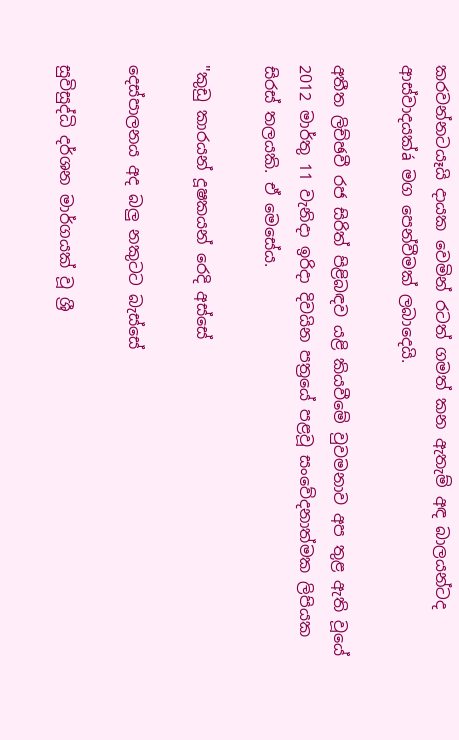කරවන්නටයෑයි දායක වෙමින් රටත් ගමත් කන ඇතැම් අඳ බාලයන්ටද ආස්‌වාදයක්‌á මග පෙන්වීමක්‌ ලබාදෙයි.

අතීත ලිච්ඡවී රජ සිරිත් පිළිබඳව යළි කියවීමේ වුවමනාව අප තුළ ඇති වූයේ 2012 මාර්තු 11 වැනිදා ඉරිදා දිවයින පත්‍රයේ පළවූ සංවේදනාත්මක ලිපියක සිරස්‌ තලයකි. ඒ මෙසේය.

"කුඩු කාරයන් දූෂකයන් රෙදි අස්‌සේ

දෙස්‌පාලනය අද බලු නකුටට බැස්‌සේ

සුවිසුද්ධි දර්ශන මාර්ගයක්‌ වූ ශ්‍රී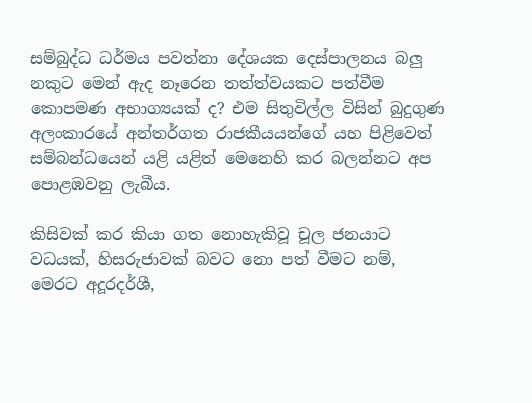සම්බුද්ධ ධර්මය පවත්නා දේශයක දෙස්‌පාලනය බලු නකුට මෙන් ඇද නෑරෙන තත්ත්වයකට පත්වීම කොපමණ අභාග්‍යයක්‌ ද? එම සිතුවිල්ල විසින් බුදුගුණ අලංකාරයේ අන්තර්ගත රාජකීයයන්ගේ යහ පිළිවෙත් සම්බන්ධයෙන් යළි යළිත් මෙනෙහි කර බලන්නට අප පොළඹවනු ලැබීය.

කිසිවක්‌ කර කියා ගත නොහැකිවූ චූල ජනයාට වධයක්‌, හිසරුජාවක්‌ බවට නො පත් වීමට නම්, මෙරට අදූරදර්ශී,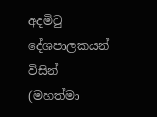අදමිටු දේශපාලකයන් විසින් (මහත්මා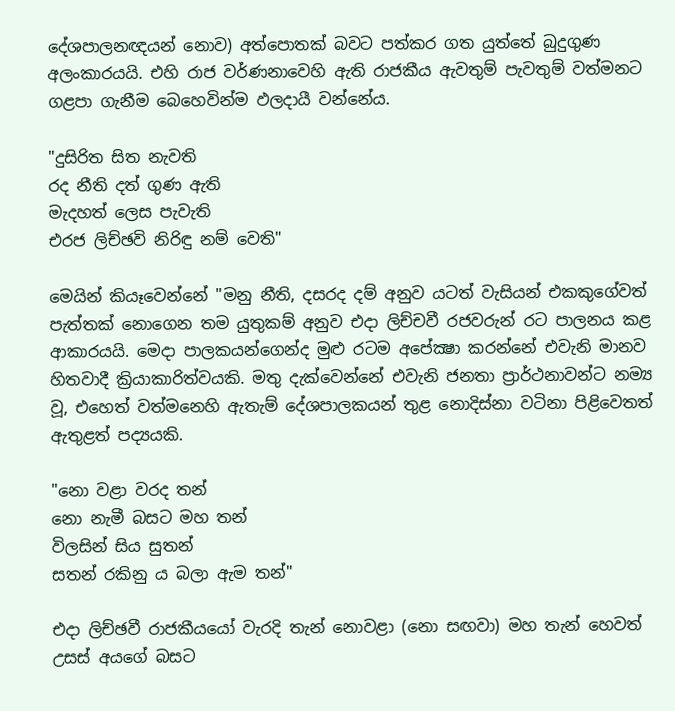දේශපාලනඥයන් නොව) අත්පොතක්‌ බවට පත්කර ගත යුත්තේ බුදුගුණ අලංකාරයයි. එහි රාජ වර්ණනාවෙහි ඇති රාජකීය ඇවතුම් පැවතුම් වත්මනට ගළපා ගැනීම බෙහෙවින්ම ඵලදායී වන්නේය.

"දුසිරිත සිත නැවති
රද නීති දත් ගුණ ඇති
මැදහත් ලෙස පැවැති
එරජ ලිච්ඡවි නිරිඳු නම් වෙති"

මෙයින් කියෑවෙන්නේ "මනු නීති, දසරද දම් අනුව යටත් වැසියන් එකකුගේවත් පැත්තක්‌ නොගෙන තම යුතුකම් අනුව එදා ලිච්චවී රජවරුන් රට පාලනය කළ ආකාරයයි. මෙදා පාලකයන්ගෙන්ද මුළු රටම අපේක්‍ෂා කරන්නේ එවැනි මානව හිතවාදී ක්‍රියාකාරිත්වයකි. මතු දැක්‌වෙන්නේ එවැනි ජනතා ප්‍රාර්ථනාවන්ට නම්‍ය වූ, එහෙත් වත්මනෙහි ඇතැම් දේශපාලකයන් තුළ නොදිස්‌නා වටිනා පිළිවෙතත් ඇතුළත් පද්‍යයකි.

"නො වළා වරද තන්
නො නැමී බසට මහ තන්
විලසින් සිය සුතන්
සතන් රකිනු ය බලා ඇම තන්"

එදා ලිච්ඡවී රාජකීයයෝ වැරදි තැන් නොවළා (නො සඟවා) මහ තැන් හෙවත් උසස්‌ අයගේ බසට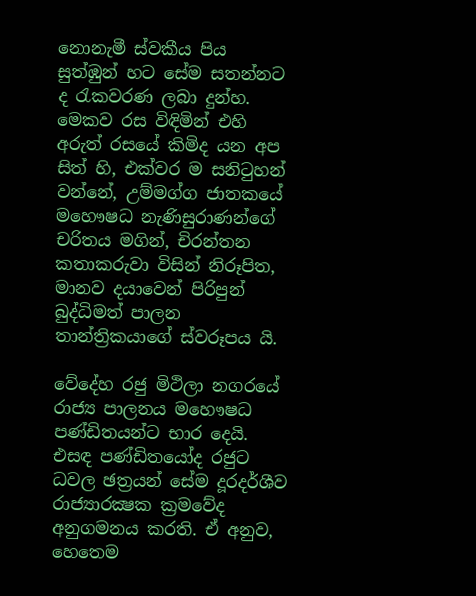නොනැමී ස්‌වකීය පිය සුත්ඹුන් හට සේම සතන්නට ද රැකවරණ ලබා දුන්හ. මෙකව රස විඳිමින් එහි අරුත් රසයේ කිමිද යන අප සිත් හි, එක්‌වර ම සනිටුහන් වන්නේ, උම්මග්ග ජාතකයේ මහෞෂධ නැණිසුරාණන්ගේ චරිතය මගින්, චිරන්තන කතාකරුවා විසින් නිරූපිත, මානව දයාවෙන් පිරිපුන් බුද්ධිමත් පාලන තාන්ත්‍රිකයාගේ ස්‌වරූපය යි.

වේදේහ රජු මිථිලා නගරයේ රාජ්‍ය පාලනය මහෞෂධ පණ්‌ඩිතයන්ට භාර දෙයි. එසඳ පණ්‌ඩිතයෝද රජුට ධවල ඡත්‍රයන් සේම දූරදර්ශීව රාජ්‍යාරක්‍ෂක ක්‍රමවේද අනුගමනය කරති. ඒ අනුව, හෙතෙම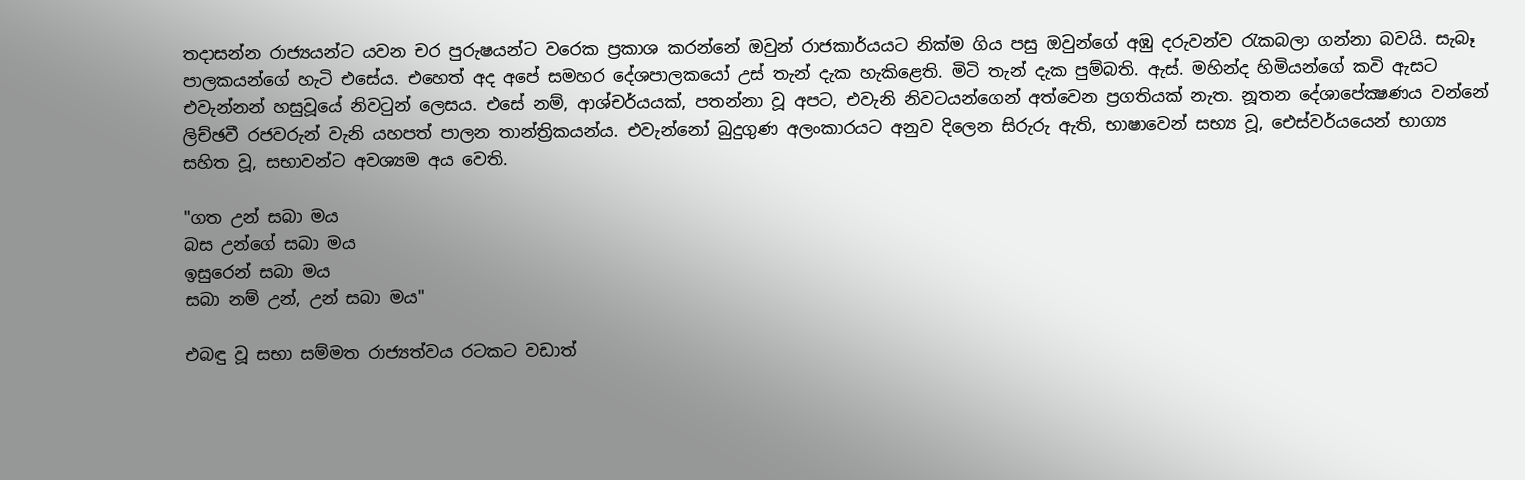තදාසන්න රාජ්‍යයන්ට යවන චර පුරුෂයන්ට වරෙක ප්‍රකාශ කරන්නේ ඔවුන් රාජකාර්යයට නික්‌ම ගිය පසු ඔවුන්ගේ අඹු දරුවන්ව රැකබලා ගන්නා බවයි. සැබෑ පාලකයන්ගේ හැටි එසේය. එහෙත් අද අපේ සමහර දේශපාලකයෝ උස්‌ තැන් දැක හැකිළෙති. මිටි තැන් දැක පුම්බති. ඇස්‌. මහින්ද හිමියන්ගේ කවි ඇසට එවැන්නන් හසුවූයේ නිවටුන් ලෙසය. එසේ නම්, ආශ්චර්යයක්‌, පතන්නා වූ අපට, එවැනි නිවටයන්ගෙන් අත්වෙන ප්‍රගතියක්‌ නැත. නූතන දේශාපේක්‍ෂණය වන්නේ ලිච්ඡවී රජවරුන් වැනි යහපත් පාලන තාන්ත්‍රිකයන්ය. එවැන්නෝ බුදුගුණ අලංකාරයට අනුව දිලෙන සිරුරු ඇති, භාෂාවෙන් සභ්‍ය වූ, ඓස්‌වර්යයෙන් භාග්‍ය සහිත වූ, සභාවන්ට අවශ්‍යම අය වෙති.

"ගත උන් සබා මය
බස උන්ගේ සබා මය
ඉසුරෙන් සබා මය
සබා නම් උන්, උන් සබා මය"

එබඳු වූ සභා සම්මත රාජ්‍යත්වය රටකට වඩාත්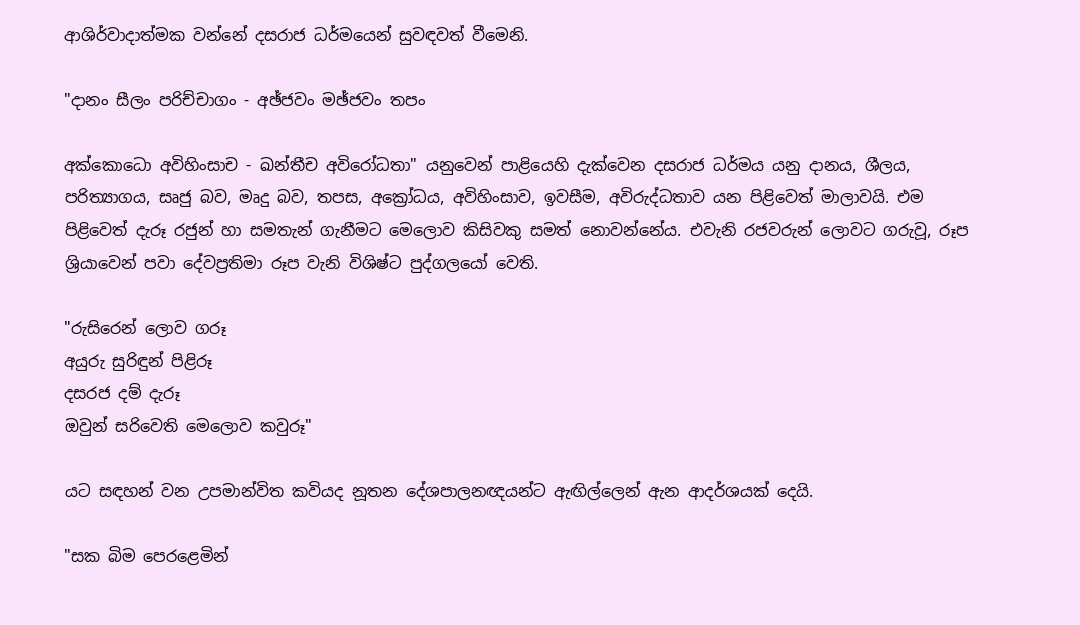ආශිර්වාදාත්මක වන්නේ දසරාජ ධර්මයෙන් සුවඳවත් වීමෙනි.

"දානං සීලං පරිච්චාගං - අඡ්ජවං මඡ්ජවං තපං

අක්‌කොධො අවිහිංසාච - ඛන්තීච අවිරෝධතා" යනුවෙන් පාළියෙහි දැක්‌වෙන දසරාජ ධර්මය යනු දානය, ශීලය, පරිත්‍යාගය, සෘජු බව, මෘදු බව, තපස, අක්‍රෝධය, අවිහිංසාව, ඉවසීම, අවිරුද්ධතාව යන පිළිවෙත් මාලාවයි. එම පිළිවෙත් දැරූ රජුන් හා සමතැන් ගැනීමට මෙලොව කිසිවකු සමත් නොවන්නේය. එවැනි රජවරුන් ලොවට ගරුවූ, රූප ශ්‍රියාවෙන් පවා දේවප්‍රතිමා රූප වැනි විශිෂ්ට පුද්ගලයෝ වෙති.

"රුසිරෙන් ලොව ගරූ
අයුරු සුරිඳුන් පිළිරූ
දසරජ දම් දැරූ
ඔවුන් සරිවෙති මෙලොව කවුරූ"

යට සඳහන් වන උපමාන්විත කවියද නූතන දේශපාලනඥයන්ට ඇඟිල්ලෙන් ඇන ආදර්ශයක්‌ දෙයි.

"සක බිම පෙරළෙමින්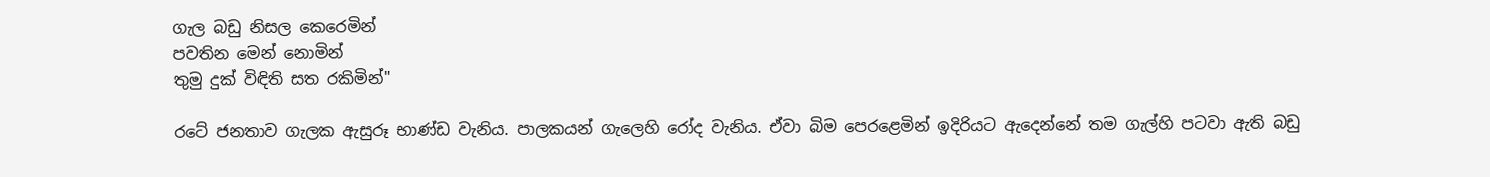ගැල බඩු නිසල කෙරෙමින්
පවතින මෙන් නොමින්
තුමු දුක්‌ විඳිති සත රකිමින්"

රටේ ජනතාව ගැලක ඇසුරූ භාණ්‌ඩ වැනිය. පාලකයන් ගැලෙහි රෝද වැනිය. ඒවා බිම පෙරළෙමින් ඉදිරියට ඇදෙන්නේ තම ගැල්හි පටවා ඇති බඩු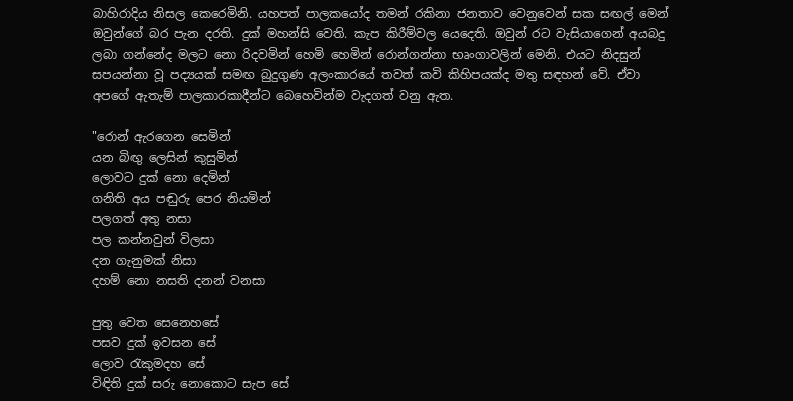බාහිරාදිය නිසල කෙරෙමිනි. යහපත් පාලකයෝද තමන් රකිනා ජනතාව වෙනුවෙන් සක සඟල් මෙන් ඔවුන්ගේ බර පැන දරති. දුක්‌ මහන්සි වෙති. කැප කිරීම්වල යෙදෙති. ඔවුන් රට වැසියාගෙන් අයබදු ලබා ගන්නේද මලට නො රිදවමින් හෙමි හෙමින් රොන්ගන්නා භෘංගාවලින් මෙනි. එයට නිදසුන් සපයන්නා වූ පද්‍යයක්‌ සමඟ බුදුගුණ අලංකාරයේ තවත් කවි කිහිපයක්‌ද මතු සඳහන් වේ. ඒවා අපගේ ඇතැම් පාලකාරකාදීන්ට බෙහෙවින්ම වැදගත් වනු ඇත.

"රොන් ඇරගෙන සෙමින්
යන බිඟු ලෙසින් කුසුමින්
ලොවට දුක්‌ නො දෙමින්
ගනිති අය පඬුරු පෙර නියමින්
පලගත් අතු නසා
පල කන්නවුන් විලසා
දන ගැනුමක්‌ නිසා
දහම් නො නසති දනන් වනසා

පුතු වෙත සෙනෙහසේ
පසව දුක්‌ ඉවසන සේ
ලොව රැකුමදහ සේ
විඳිති දුක්‌ සරු නොකොට සැප සේ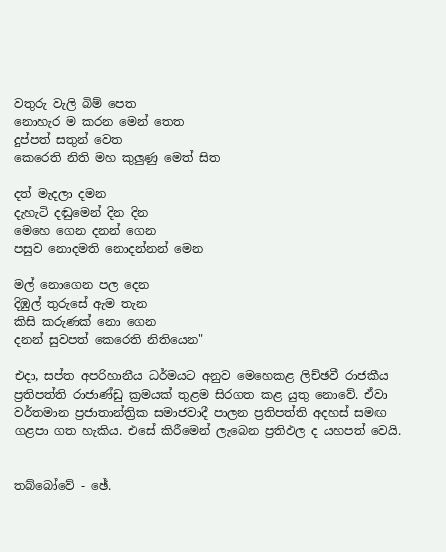වතුරු වැලි බිම් පෙත
නොහැර ම කරන මෙන් තෙත
දුප්පත් සතුන් වෙත
කෙරෙති නිති මහ කුලුණු මෙත් සිත

දත් මැදලා දමන
දැහැටි දඬුමෙන් දින දින
මෙහෙ ගෙන දනන් ගෙන
පසුව නොදමති නොදන්නන් මෙන

මල් නොගෙන පල දෙන
දිඹුල් තුරුසේ ඇම තැන
කිසි කරුණක්‌ නො ගෙන
දනන් සුවපත් කෙරෙති නිතියෙන"

එදා, සප්ත අපරිහානීය ධර්මයට අනුව මෙහෙකළ ලිච්ඡවී රාජකීය ප්‍රතිපත්ති රාජාණ්‌ඩු ක්‍රමයක්‌ තුළම සිරගත කළ යුතු නොවේ. ඒවා වර්තමාන ප්‍රජාතාන්ත්‍රික සමාජවාදී පාලන ප්‍රතිපත්ති අදහස්‌ සමඟ ගළපා ගත හැකිය. එසේ කිරීමෙන් ලැබෙන ප්‍රතිඵල ද යහපත් වෙයි.


තබ්බෝවේ - ඡේ.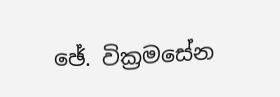ඡේ. වික්‍රමසේන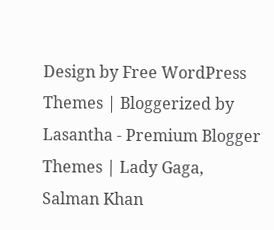Design by Free WordPress Themes | Bloggerized by Lasantha - Premium Blogger Themes | Lady Gaga, Salman Khan